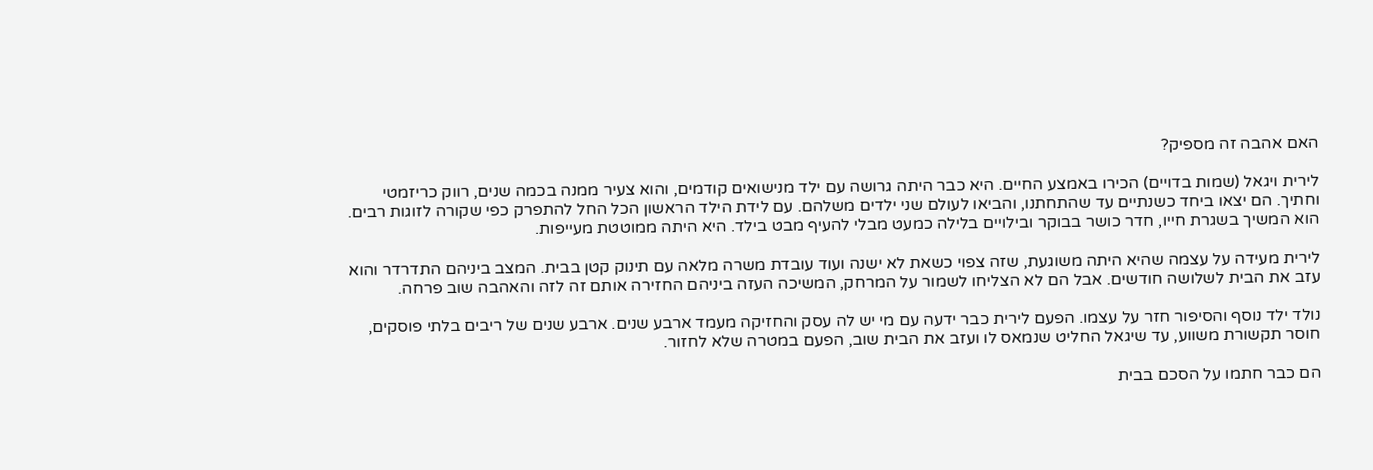האם אהבה זה מספיק?

לירית ויגאל (שמות בדויים) הכירו באמצע החיים. היא כבר היתה גרושה עם ילד מנישואים קודמים, והוא צעיר ממנה בכמה שנים, רווק כריזמטי וחתיך. הם יצאו ביחד כשנתיים עד שהתחתנו, והביאו לעולם שני ילדים משלהם. עם לידת הילד הראשון הכל החל להתפרק כפי שקורה לזוגות רבים. הוא המשיך בשגרת חייו, חדר כושר בבוקר ובילויים בלילה כמעט מבלי להעיף מבט בילד. היא היתה ממוטטת מעייפות.

לירית מעידה על עצמה שהיא היתה משוגעת, שזה צפוי כשאת לא ישנה ועוד עובדת משרה מלאה עם תינוק קטן בבית. המצב ביניהם התדרדר והוא עזב את הבית לשלושה חודשים. אבל הם לא הצליחו לשמור על המרחק, המשיכה העזה ביניהם החזירה אותם זה לזה והאהבה שוב פרחה.

נולד ילד נוסף והסיפור חזר על עצמו. הפעם לירית כבר ידעה עם מי יש לה עסק והחזיקה מעמד ארבע שנים. ארבע שנים של ריבים בלתי פוסקים, חוסר תקשורת משווע, עד שיגאל החליט שנמאס לו ועזב את הבית שוב, הפעם במטרה שלא לחזור.

הם כבר חתמו על הסכם בבית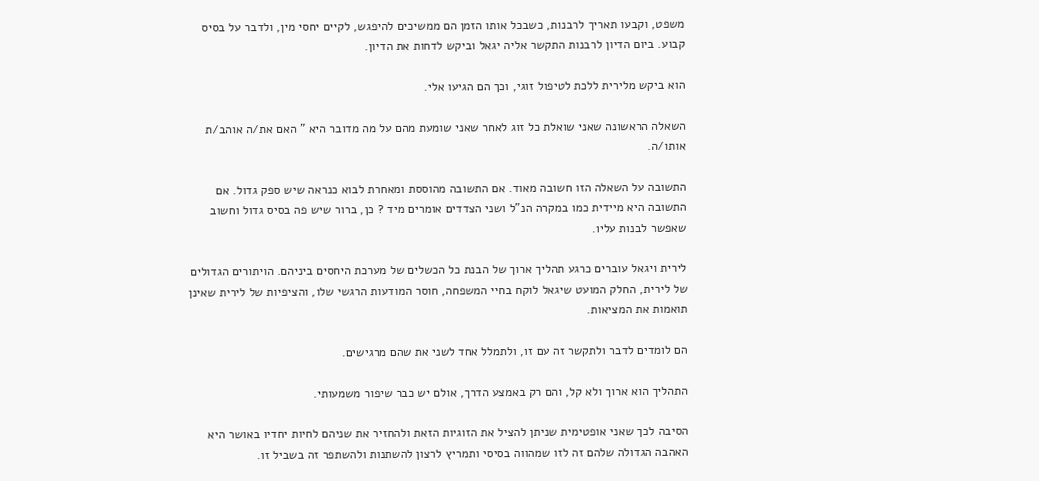משפט, וקבעו תאריך לרבנות, כשבכל אותו הזמן הם ממשיכים להיפגש, לקיים יחסי מין, ולדבר על בסיס קבוע. ביום הדיון לרבנות התקשר אליה יגאל וביקש לדחות את הדיון.

הוא ביקש מלירית ללכת לטיפול זוגי, וכך הם הגיעו אלי.

השאלה הראשונה שאני שואלת כל זוג לאחר שאני שומעת מהם על מה מדובר היא " האם את/ה אוהב/ת אותו/ה.

התשובה על השאלה הזו חשובה מאוד. אם התשובה מהוססת ומאחרת לבוא כנראה שיש ספק גדול. אם התשובה היא מיידית כמו במקרה הנ"ל ושני הצדדים אומרים מיד ? כן, ברור שיש פה בסיס גדול וחשוב שאפשר לבנות עליו.

לירית ויגאל עוברים כרגע תהליך ארוך של הבנת כל הכשלים של מערכת היחסים ביניהם. הויתורים הגדולים של לירית, החלק המועט שיגאל לוקח בחיי המשפחה, חוסר המודעות הרגשי שלו, והציפיות של לירית שאינן תואמות את המציאות.

הם לומדים לדבר ולתקשר זה עם זו, ולתמלל אחד לשני את שהם מרגישים.

התהליך הוא ארוך ולא קל, והם רק באמצע הדרך, אולם יש כבר שיפור משמעותי.

הסיבה לכך שאני אופטימית שניתן להציל את הזוגיות הזאת ולהחזיר את שניהם לחיות יחדיו באושר היא האהבה הגדולה שלהם זה לזו שמהווה בסיסי ותמריץ לרצון להשתנות ולהשתפר זה בשביל זו.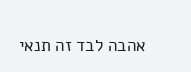אהבה לבד זה תנאי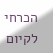הכרחי לקיום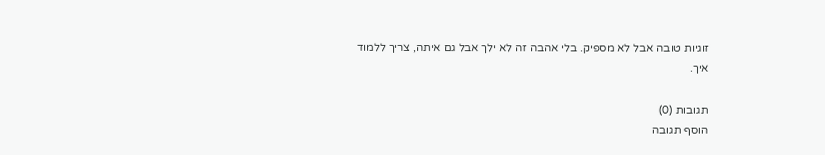זוגיות טובה אבל לא מספיק. בלי אהבה זה לא ילך אבל גם איתה, צריך ללמוד איך.

תגובות (0)
הוסף תגובה